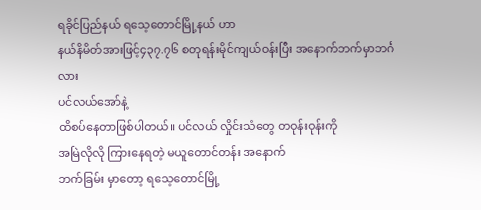ရခိုင်ပြည်နယ် ရသေ့တောင်မြို့နယ် ဟာ
နယ်နိမိတ်အားဖြင့်၄၃၇.၇၆ စတုရန်းမိုင်ကျယ်ဝန်းပြီး အနောက်ဘက်မှာဘင်္ဂလား
ပင်လယ်အော်နဲ့
ထိစပ်နေတာဖြစ်ပါတယ်။ ပင်လယ် လှိုင်းသံတွေ တဝုန်းဝုန်းကို
အမြဲလိုလို ကြားနေရတဲ့ မယူတောင်တန်း အနောက်
ဘက်ခြမ်း မှာတော့ ရသေ့တောင်မြို့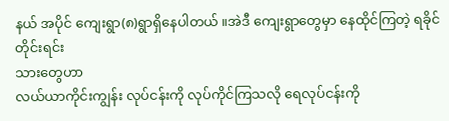နယ် အပိုင် ကျေးရွာ(၈)ရွာရှိနေပါတယ် ။အဲဒီ ကျေးရွာတွေမှာ နေထိုင်ကြတဲ့ ရခိုင်တိုင်းရင်း
သားတွေဟာ
လယ်ယာကိုင်းကျွန်း လုပ်ငန်းကို လုပ်ကိုင်ကြသလို ရေလုပ်ငန်းကို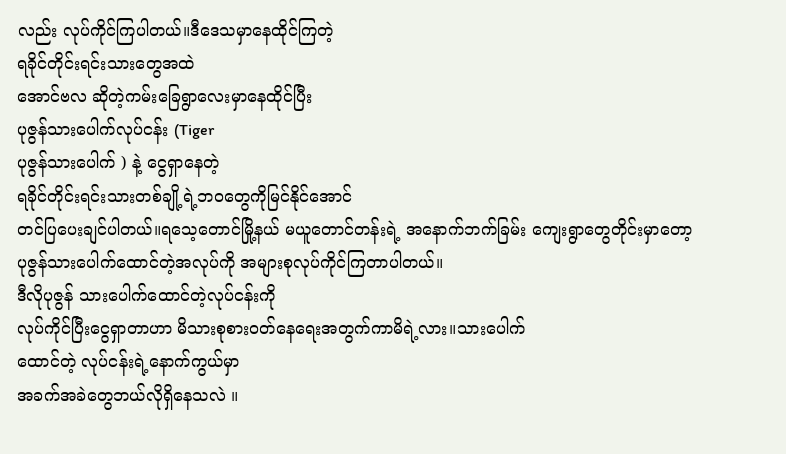လည်း လုပ်ကိုင်ကြပါတယ်။ဒီဒေသမှာနေထိုင်ကြတဲ့
ရခိုင်တိုင်းရင်းသားတွေအထဲ
အောင်ဗလ ဆိုတဲ့ကမ်းခြေရွာလေးမှာနေထိုင်ပြီး
ပုဇွန်သားပေါက်လုပ်ငန်း (Tiger
ပုဇွန်သားပေါက် ) နဲ့ ငွေရှာနေတဲ့
ရခိုင်တိုင်းရင်းသားတစ်ချို့ရဲ့ဘဝတွေကိုမြင်နိုင်အောင်
တင်ပြပေးချင်ပါတယ်။ရသေ့တောင်မြို့နယ် မယူတောင်တန်းရဲ့ အနောက်ဘက်ခြမ်း ကျေးရွာတွေတိုင်းမှာတော့
ပုဇွန်သားပေါက်ထောင်တဲ့အလုပ်ကို အများစုလုပ်ကိုင်ကြတာပါတယ်။
ဒီလိုပုဇွန် သားပေါက်ထောင်တဲ့လုပ်ငန်းကို
လုပ်ကိုင်ပြီးငွေရှာတာဟာ မိသားစုစားဝတ်နေရေးအတွက်ကာမိရဲ့လား။သားပေါက်
ထောင်တဲ့ လုပ်ငန်းရဲ့နောက်ကွယ်မှာ
အခက်အခဲတွေဘယ်လိုရှိနေသလဲ ။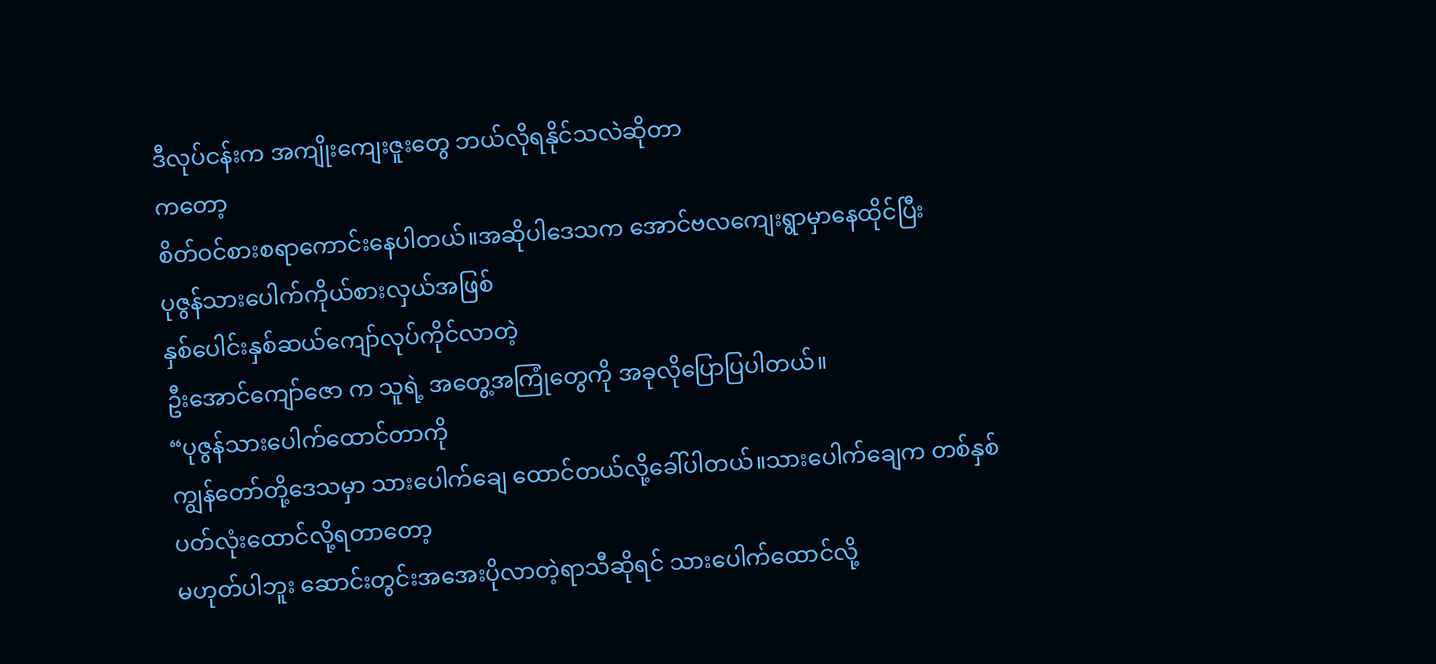ဒီလုပ်ငန်းက အကျိုးကျေးဇူးတွေ ဘယ်လိုရနိုင်သလဲဆိုတာ
ကတော့
စိတ်ဝင်စားစရာကောင်းနေပါတယ်။အဆိုပါဒေသက အောင်ဗလကျေးရွာမှာနေထိုင်ပြီး
ပုဇွန်သားပေါက်ကိုယ်စားလှယ်အဖြစ်
နှစ်ပေါင်းနှစ်ဆယ်ကျော်လုပ်ကိုင်လာတဲ့
ဦးအောင်ကျော်ဇော က သူရဲ့ အတွေ့အကြုံတွေကို အခုလိုပြောပြပါတယ်။
“ပုဇွန်သားပေါက်ထောင်တာကို
ကျွန်တော်တို့ဒေသမှာ သားပေါက်ချေ ထောင်တယ်လို့ခေါ်ပါတယ်။သားပေါက်ချေက တစ်နှစ်
ပတ်လုံးထောင်လို့ရတာတော့
မဟုတ်ပါဘူး ဆောင်းတွင်းအအေးပိုလာတဲ့ရာသီဆိုရင် သားပေါက်ထောင်လို့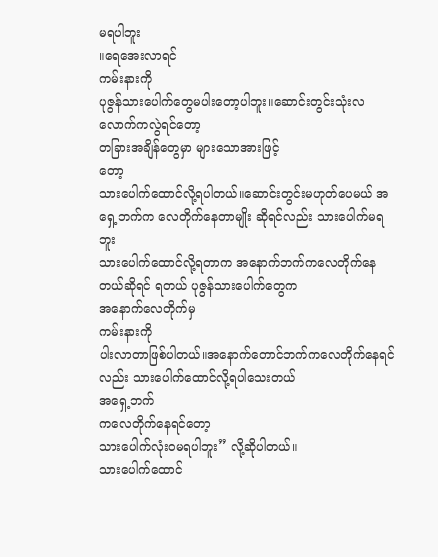မရပါဘူး
။ရေအေးလာရင်
ကမ်းနားကို
ပုဇွန်သားပေါက်တွေမပါးတော့ပါဘူး။ဆောင်းတွင်းသုံးလလောက်ကလွဲရင်တော့
တခြားအချိန်တွေမှာ များသောအားဖြင့်
တော့
သားပေါက်ထောင်လို့ရပါတယ်။ဆောင်းတွင်းမဟုတ်ပေမယ် အရှေ့ဘက်က လေတိုက်နေတာမျိုး ဆိုရင်လည်း သားပေါက်မရ
ဘူး
သားပေါက်ထောင်လို့ရတာက အနောက်ဘက်ကလေတိုက်နေတယ်ဆိုရင် ရတယ် ပုဇွန်သားပေါက်တွေက
အနောက်လေတိုက်မှ
ကမ်းနားကို
ပါးလာတာဖြစ်ပါတယ်။အနောက်တောင်ဘက်ကလေတိုက်နေရင်လည်း သားပေါက်ထောင်လို့ရပါသေးတယ်
အရှေ့ဘက်
ကလေတိုက်နေရင်တော့
သားပေါက်လုံး၀မရပါဘူး” လို့ဆိုပါတယ်။
သားပေါက်ထောင်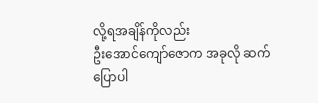လို့ရအချိန်ကိုလည်း
ဦးအောင်ကျော်ဇောက အခုလို ဆက်ပြောပါ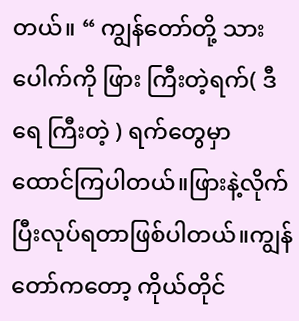တယ်။ “ ကျွန်တော်တို့ သားပေါက်ကို ဖြား ကြီးတဲ့ရက်( ဒီရေ ကြီးတဲ့ ) ရက်တွေမှာ
ထောင်ကြပါတယ်။ဖြားနဲ့လိုက်ပြီးလုပ်ရတာဖြစ်ပါတယ်။ကျွန်တော်ကတော့ ကိုယ်တိုင်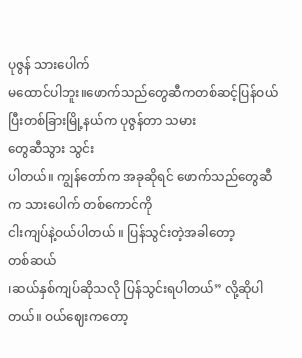ပုဇွန် သားပေါက်
မထောင်ပါဘူး။ဖောက်သည်တွေဆီကတစ်ဆင့်ပြန်ဝယ်ပြီးတစ်ခြားမြို့နယ်က ပုဇွန်တာ သမား
တွေဆီသွား သွင်း
ပါတယ်။ ကျွန်တော်က အခုဆိုရင် ဖောက်သည်တွေဆီက သားပေါက် တစ်ကောင်ကို
ငါးကျပ်နဲ့ဝယ်ပါတယ် ။ ပြန်သွင်းတဲ့အခါတော့
တစ်ဆယ်
၊ဆယ်နှစ်ကျပ်ဆိုသလို ပြန်သွင်းရပါတယ်” လို့ဆိုပါတယ်။ ဝယ်ဈေးကတော့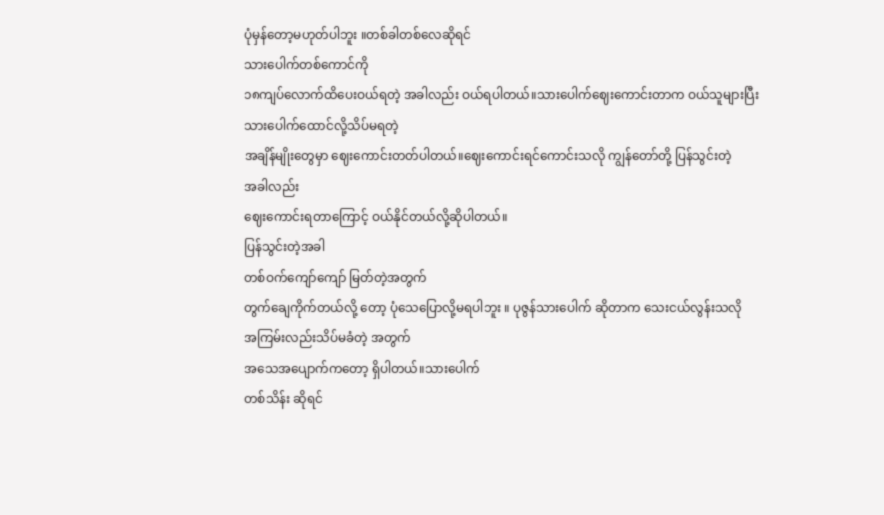ပုံမှန်တော့မဟုတ်ပါဘူး ။တစ်ခါတစ်လေဆိုရင်
သားပေါက်တစ်ကောင်ကို
၁၈ကျပ်လောက်ထိပေးဝယ်ရတဲ့ အခါလည်း ဝယ်ရပါတယ်။သားပေါက်ဈေးကောင်းတာက ဝယ်သူများပြီး
သားပေါက်ထောင်လို့သိပ်မရတဲ့
အချိန်မျိုးတွေမှာ ဈေးကောင်းတတ်ပါတယ်။ဈေးကောင်းရင်ကောင်းသလို ကျွန်တော်တို့ ပြန်သွင်းတဲ့
အခါလည်း
ဈေးကောင်းရတာကြောင့် ဝယ်နိုင်တယ်လို့ဆိုပါတယ်။
ပြန်သွင်းတဲ့အခါ
တစ်ဝက်ကျော်ကျော် မြတ်တဲ့အတွက်
တွက်ချေကိုက်တယ်လို့ တော့ ပုံသေပြောလို့မရပါဘူး ။ ပုဇွန်သားပေါက် ဆိုတာက သေးငယ်လွန်းသလို
အကြမ်းလည်းသိပ်မခံတဲ့ အတွက်
အသေအပျောက်ကတော့ ရှိပါတယ်။သားပေါက်
တစ်သိန်း ဆိုရင်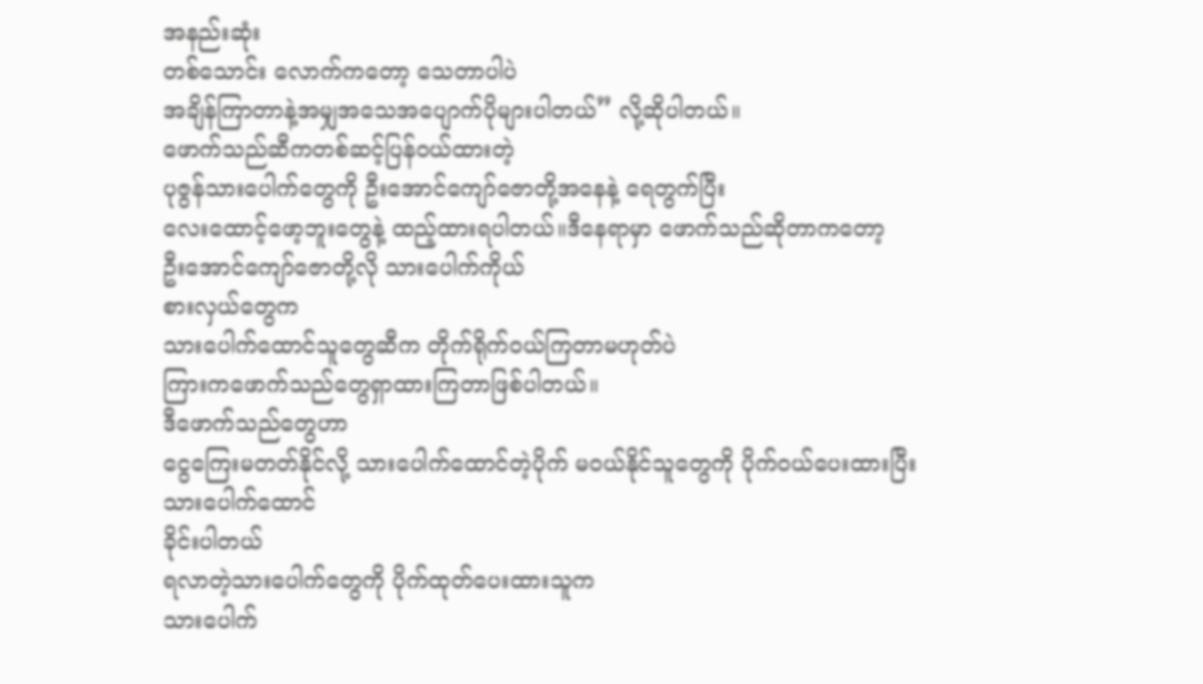အနည်းဆုံး
တစ်သောင်း လောက်ကတော့ သေတာပါပဲ
အချိန်ကြာတာနဲ့အမျှအသေအပျောက်ပိုများပါတယ်” လို့ဆိုပါတယ်။
ဖောက်သည်ဆီကတစ်ဆင့်ပြန်ဝယ်ထားတဲ့
ပုဇွန်သားပေါက်တွေကို ဦးအောင်ကျော်ဇောတို့အနေနဲ့ ရေတွက်ပြီး
လေးထောင့်ဖော့ဘူးတွေနဲ့ ထည့်ထားရပါတယ်။ဒီနေရာမှာ ဖောက်သည်ဆိုတာကတော့
ဦးအောင်ကျော်ဇောတို့လို သားပေါက်ကိုယ်
စားလှယ်တွေက
သားပေါက်ထောင်သူတွေဆီက တိုက်ရိုက်ဝယ်ကြတာမဟုတ်ပဲ
ကြားကဖောက်သည်တွေရှာထားကြတာဖြစ်ပါတယ်။
ဒီဖောက်သည်တွေဟာ
ငွေကြေးမတတ်နိုင်လို့ သားပေါက်ထောင်တဲ့ပိုက် မဝယ်နိုင်သူတွေကို ပိုက်ဝယ်ပေးထားပြီး
သားပေါက်ထောင်
ခိုင်းပါတယ်
ရလာတဲ့သားပေါက်တွေကို ပိုက်ထုတ်ပေးထားသူက
သားပေါက်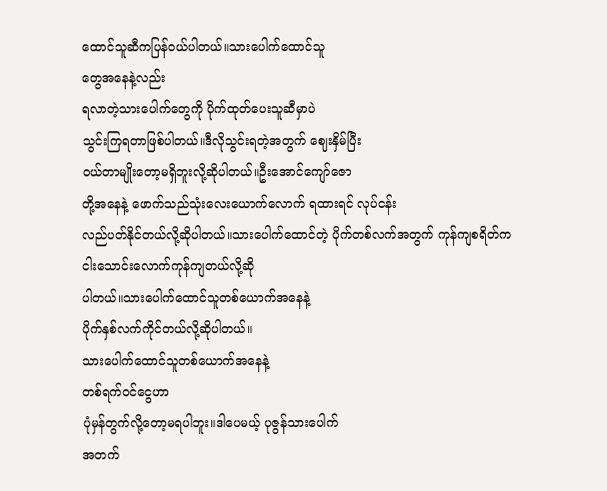ထောင်သူဆီကပြန်ဝယ်ပါတယ်။သားပေါက်ထောင်သူ
တွေအနေနဲ့လည်း
ရလာတဲ့သားပေါက်တွေကို ပိုက်ထုတ်ပေးသူဆီမှာပဲ
သွင်းကြရတာဖြစ်ပါတယ်။ဒီလိုသွင်းရတဲ့အတွက် ဈေးနှိမ်ပြီး
ဝယ်တာမျိုးတော့မရှိဘူးလို့ဆိုပါတယ်။ဦးအောင်ကျော်ဇော
တို့အနေနဲ့ ဖောက်သည်သုံးလေးယောက်လောက် ရထားရင် လုပ်ငန်း
လည်ပတ်နိုင်တယ်လို့ဆိုပါတယ်။သားပေါက်ထောင်တဲ့ ပိုက်တစ်လက်အတွက် ကုန်ကျစရိတ်က
ငါးသောင်းလောက်ကုန်ကျတယ်လို့ဆို
ပါတယ်။သားပေါက်ထောင်သူတစ်ယောက်အနေနဲ့
ပိုက်နှစ်လက်ကိုင်တယ်လို့ဆိုပါတယ်။
သားပေါက်ထောင်သူတစ်ယောက်အနေနဲ့
တစ်ရက်ဝင်ငွေဟာ
ပုံမှန်တွက်လို့တော့မရပါဘူး။ဒါပေမယ့် ပုဇွန်သားပေါက်
အတက်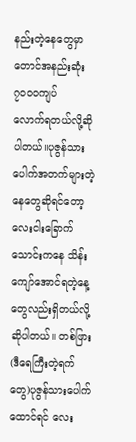နည်းတဲ့နေတွေမှာတောင်အနည်းဆုံး ၇၀၀၀ကျပ်
လောက်ရတယ်လို့ဆိုပါတယ်။ပုဇွန်သားပေါက်အတက်များတဲ့နေတွေဆိုရင်တော့
လေးငါးခြောက်သောင်းကနေ သိန်း ကျော်အောင်ရတဲ့နေ့တွေလည်းရှိတယ်လို့ဆိုပါတယ်။ တစ်ဖြား
(ဒီရေကြီးတဲ့ရက်တွေ)ပုဇွန်သားပေါက်ထောင်ရင် လေး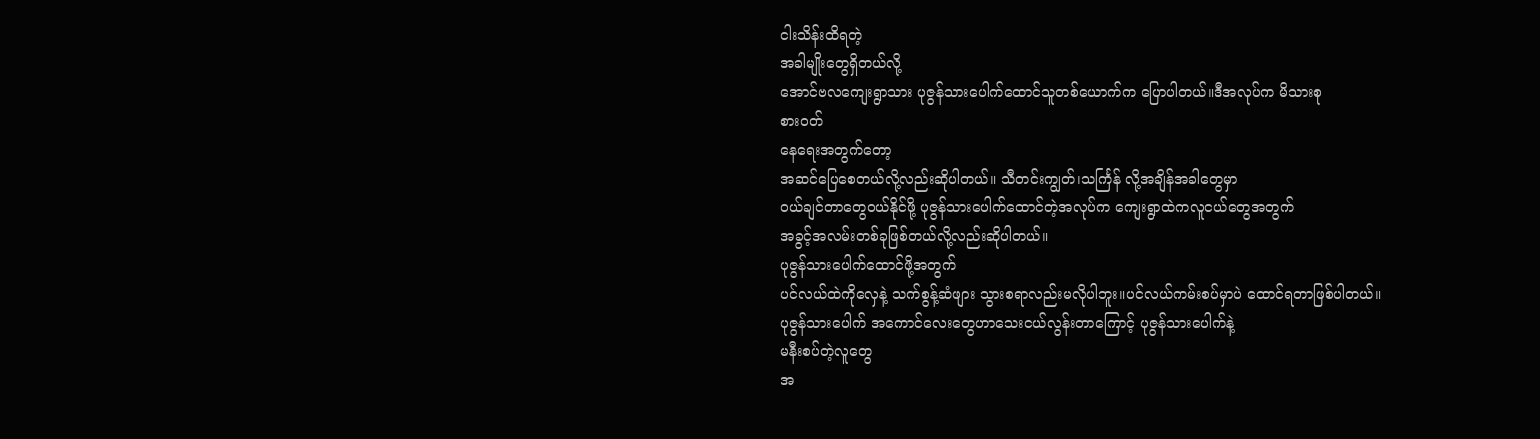ငါးသိန်းထိရတဲ့
အခါမျိုးတွေရှိတယ်လို့
အောင်ဗလကျေးရွာသား ပုဇွန်သားပေါက်ထောင်သူတစ်ယောက်က ပြောပါတယ်။ဒီအလုပ်က မိသားစု
စားဝတ်
နေရေးအတွက်တော့
အဆင်ပြေစေတယ်လို့လည်းဆိုပါတယ်။ သီတင်းကျွတ်၊သင်္ကြန် လို့အချိန်အခါတွေမှာ
ဝယ်ချင်တာတွေဝယ်နိုင်ဖို့ ပုဇွန်သားပေါက်ထောင်တဲ့အလုပ်က ကျေးရွာထဲကလူငယ်တွေအတွက်
အခွင့်အလမ်းတစ်ခုဖြစ်တယ်လို့လည်းဆိုပါတယ်။
ပုဇွန်သားပေါက်ထောင်ဖို့အတွက်
ပင်လယ်ထဲကိုလှေနဲ့ သက်စွန့်ဆံဖျား သွားစရာလည်းမလိုပါဘူး။ပင်လယ်ကမ်းစပ်မှာပဲ ထောင်ရတာဖြစ်ပါတယ်။
ပုဇွန်သားပေါက် အကောင်လေးတွေဟာသေးငယ်လွန်းတာကြောင့် ပုဇွန်သားပေါက်နဲ့
မနီးစပ်တဲ့လူတွေ
အ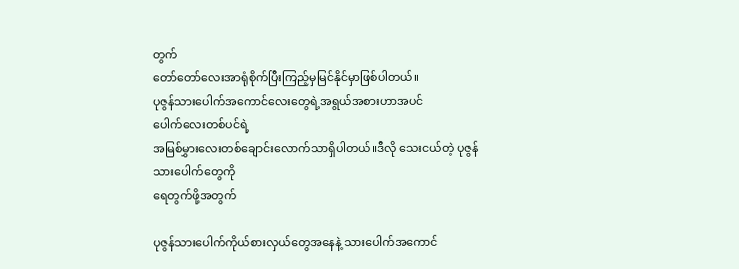တွက်
တော်တော်လေးအာရုံစိုက်ပြီးကြည့်မှမြင်နိုင်မှာဖြစ်ပါတယ်။
ပုဇွန်သားပေါက်အကောင်လေးတွေရဲ့အရွယ်အစားဟာအပင်
ပေါက်လေးတစ်ပင်ရဲ့
အမြစ်မွှားလေးတစ်ချောင်းလောက်သာရှိပါတယ်။ဒီလို သေးငယ်တဲ့ ပုဇွန်သားပေါက်တွေကို
ရေတွက်ဖို့အတွက်

ပုဇွန်သားပေါက်ကိုယ်စားလှယ်တွေအနေနဲ့ သားပေါက်အကောင်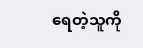ရေတဲ့သူကို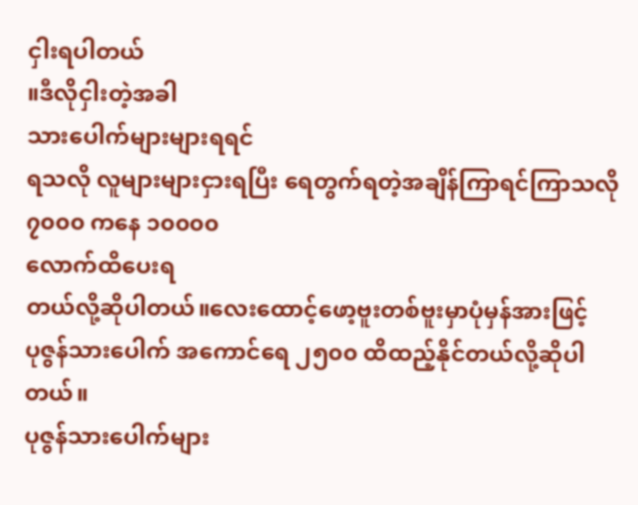ငှါးရပါတယ်
။ဒီလိုငှါးတဲ့အခါ
သားပေါက်များများရရင်
ရသလို လူများများငှားရပြီး ရေတွက်ရတဲ့အချိန်ကြာရင်ကြာသလို ၇၀၀၀ ကနေ ၁၀၀၀၀
လောက်ထိပေးရ
တယ်လို့ဆိုပါတယ်။လေးထောင့်ဖော့ဗူးတစ်ဗူးမှာပုံမှန်အားဖြင့်
ပုဇွန်သားပေါက် အကောင်ရေ ၂၅၀၀ ထိထည့်နိုင်တယ်လို့ဆိုပါတယ်။
ပုဇွန်သားပေါက်များ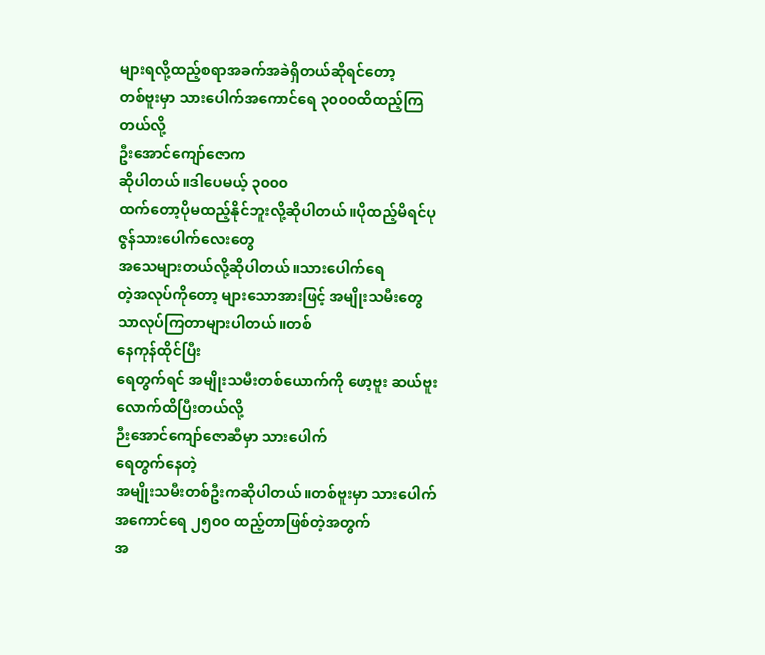များရလို့ထည့်စရာအခက်အခဲရှိတယ်ဆိုရင်တော့
တစ်ဗူးမှာ သားပေါက်အကောင်ရေ ၃၀၀၀ထိထည့်ကြတယ်လို့
ဦးအောင်ကျော်ဇောက
ဆိုပါတယ်။ဒါပေမယ့် ၃၀၀၀
ထက်တော့ပိုမထည့်နိုင်ဘူးလို့ဆိုပါတယ်။ပိုထည့်မိရင်ပုဇွန်သားပေါက်လေးတွေ
အသေများတယ်လို့ဆိုပါတယ်။သားပေါက်ရေ
တဲ့အလုပ်ကိုတော့ များသောအားဖြင့် အမျိုးသမီးတွေသာလုပ်ကြတာများပါတယ်။တစ်
နေကုန်ထိုင်ပြီး
ရေတွက်ရင် အမျိုးသမီးတစ်ယောက်ကို ဖော့ဗူး ဆယ်ဗူးလောက်ထိပြီးတယ်လို့
ဉီးအောင်ကျော်ဇောဆီမှာ သားပေါက်
ရေတွက်နေတဲ့
အမျိုးသမီးတစ်ဦးကဆိုပါတယ်။တစ်ဗူးမှာ သားပေါက်အကောင်ရေ ၂၅၀၀ ထည့်တာဖြစ်တဲ့အတွက်
အ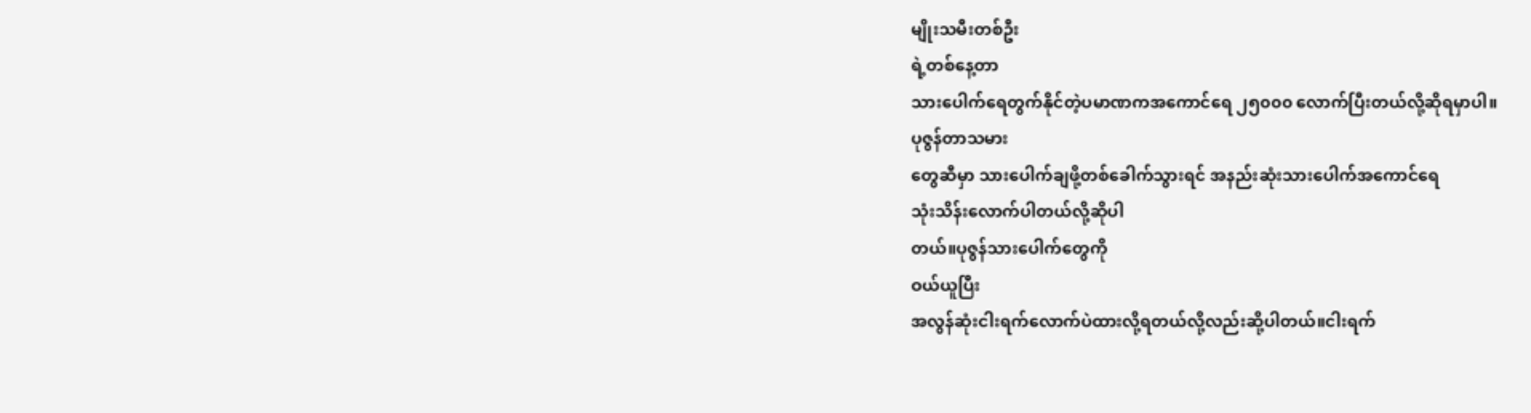မျိုးသမီးတစ်ဦး
ရဲ့တစ်နေ့တာ
သားပေါက်ရေတွက်နိုင်တဲ့ပမာဏကအကောင်ရေ ၂၅၀၀၀ လောက်ပြီးတယ်လို့ဆိုရမှာပါ။
ပုဇွန်တာသမား
တွေဆီမှာ သားပေါက်ချဖို့တစ်ခေါက်သွားရင် အနည်းဆုံးသားပေါက်အကောင်ရေ
သုံးသိန်းလောက်ပါတယ်လို့ဆိုပါ
တယ်။ပုဇွန်သားပေါက်တွေကို
ဝယ်ယူပြီး
အလွန်ဆုံးငါးရက်လောက်ပဲထားလို့ရတယ်လို့လည်းဆို့ပါတယ်။ငါးရက်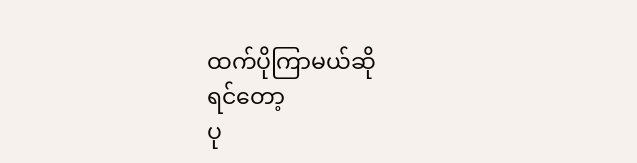ထက်ပိုကြာမယ်ဆို
ရင်တော့
ပု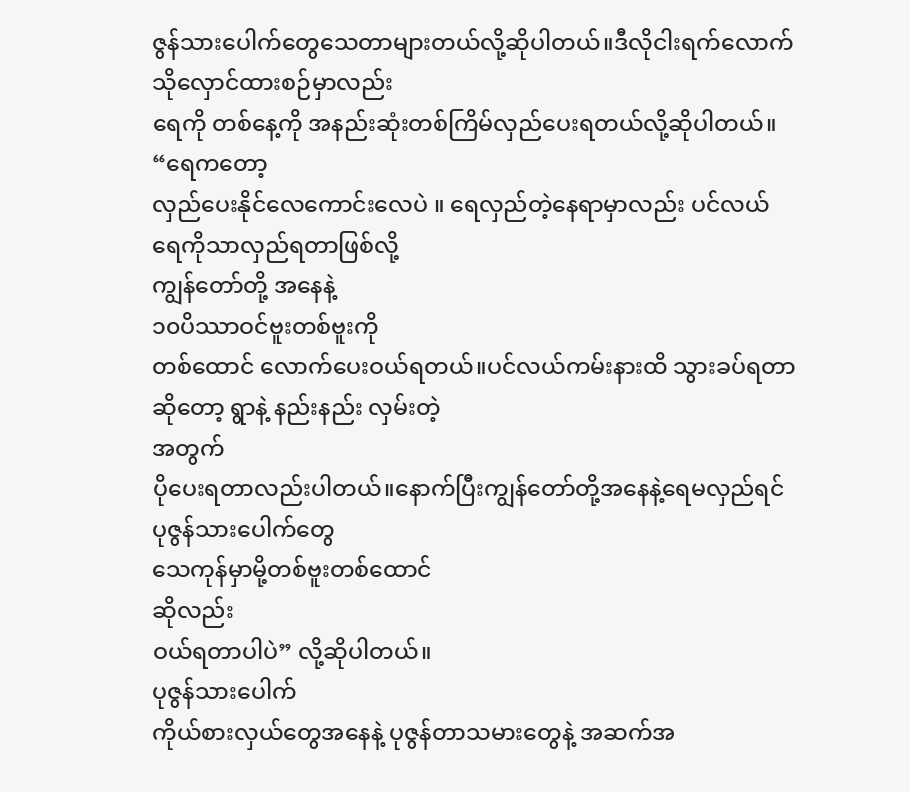ဇွန်သားပေါက်တွေသေတာများတယ်လို့ဆိုပါတယ်။ဒီလိုငါးရက်လောက်သိုလှောင်ထားစဉ်မှာလည်း
ရေကို တစ်နေ့ကို အနည်းဆုံးတစ်ကြိမ်လှည်ပေးရတယ်လို့ဆိုပါတယ်။
“ရေကတော့
လှည်ပေးနိုင်လေကောင်းလေပဲ ။ ရေလှည်တဲ့နေရာမှာလည်း ပင်လယ်ရေကိုသာလှည်ရတာဖြစ်လို့
ကျွန်တော်တို့ အနေနဲ့
၁၀ပိဿာဝင်ဗူးတစ်ဗူးကို
တစ်ထောင် လောက်ပေးဝယ်ရတယ်။ပင်လယ်ကမ်းနားထိ သွားခပ်ရတာဆိုတော့ ရွာနဲ့ နည်းနည်း လှမ်းတဲ့
အတွက်
ပိုပေးရတာလည်းပါတယ်။နောက်ပြီးကျွန်တော်တို့အနေနဲ့ရေမလှည်ရင် ပုဇွန်သားပေါက်တွေ
သေကုန်မှာမို့တစ်ဗူးတစ်ထောင်
ဆိုလည်း
ဝယ်ရတာပါပဲ” လို့ဆိုပါတယ်။
ပုဇွန်သားပေါက်
ကိုယ်စားလှယ်တွေအနေနဲ့ ပုဇွန်တာသမားတွေနဲ့ အဆက်အ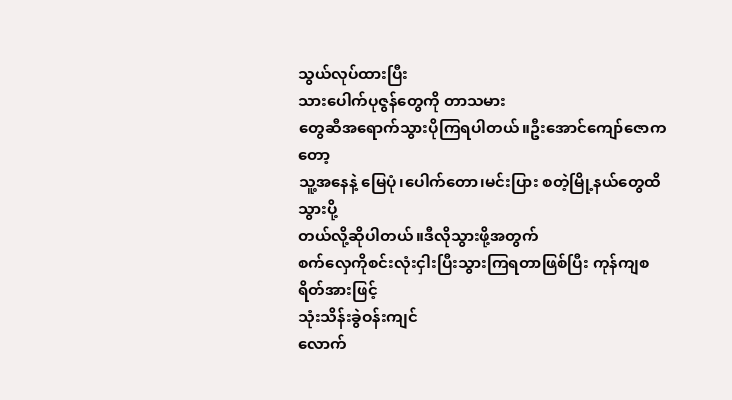သွယ်လုပ်ထားပြီး
သားပေါက်ပုဇွန်တွေကို တာသမား
တွေဆီအရောက်သွားပိုကြရပါတယ်။ဦးအောင်ကျော်ဇောကတော့
သူ့အနေနဲ့ မြေပုံ၊ပေါက်တော၊မင်းပြား စတဲ့မြို့နယ်တွေထိသွားပို့
တယ်လို့ဆိုပါတယ်။ဒီလိုသွားဖို့အတွက်
စက်လှေကိုစင်းလုံးငှါးပြီးသွားကြရတာဖြစ်ပြီး ကုန်ကျစရိတ်အားဖြင့်
သုံးသိန်းခွဲဝန်းကျင်
လောက်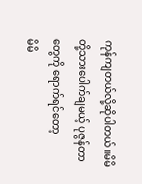ကုန်ကျတယ်လို့ဆိုပါတယ်။မိမိတို့သားပေါက်ချမယ့် ပုဇွန်တာတွေကို ရောက်ရင်တော့
မိမိ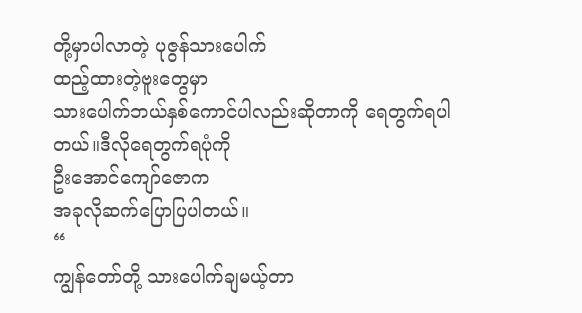တို့မှာပါလာတဲ့ ပုဇွန်သားပေါက်
ထည့်ထားတဲ့ဗူးတွေမှာ
သားပေါက်ဘယ်နှစ်ကောင်ပါလည်းဆိုတာကို ရေတွက်ရပါတယ်။ဒီလိုရေတွက်ရပုံကို
ဦးအောင်ကျော်ဇောက
အခုလိုဆက်ပြောပြပါတယ်။
“
ကျွန်တော်တို့ သားပေါက်ချမယ့်တာ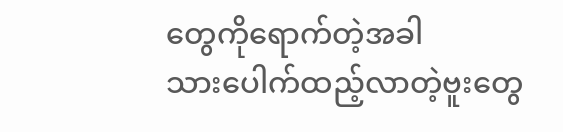တွေကိုရောက်တဲ့အခါ
သားပေါက်ထည့်လာတဲ့ဗူးတွေ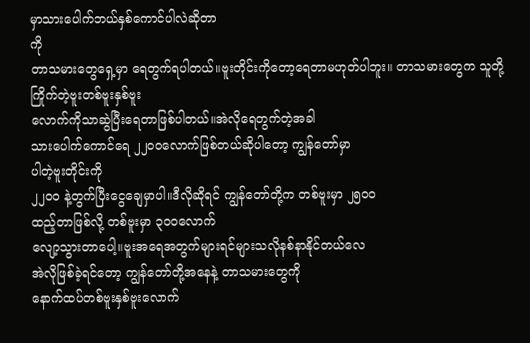မှာသားပေါက်ဘယ်နှစ်ကောင်ပါလဲဆိုတာ
ကို
တာသမားတွေရှေ့မှာ ရေတွက်ရပါတယ်။ဗူးတိုင်းကိုတော့ရေတာမဟုတ်ပါဘူး။ တာသမားတွေက သူတို့ကြိုက်တဲ့ဗူးတစ်ဗူးနှစ်ဗူး
လောက်ကိုသာဆွဲပြီးရေတာဖြစ်ပါတယ်။အဲလိုရေတွက်တဲ့အခါ
သားပေါက်ကောင်ရေ ၂၂၀၀လောက်ဖြစ်တယ်ဆိုပါတော့ ကျွန်တော်မှာ
ပါတဲ့ဗူးတိုင်းကို
၂၂၀၀ နဲ့တွက်ပြီးငွေချေမှာပါ။ဒီလိုဆိုရင် ကျွန်တော်တို့က တစ်ဗူးမှာ ၂၅၀၀
ထည့်တာဖြစ်လို့ တစ်ဗူးမှာ ၃၀၀လောက်
လျော့သွားတာပေါ့။ဗူးအရေအတွက်များရင်များသလိုနစ်နာနိုင်တယ်လေ
အဲလိုဖြစ်ခဲ့ရင်တော့ ကျွန်တော်တို့အနေနဲ့ တာသမားတွေကို
နောက်ထပ်တစ်ဗူးနှစ်ဗူးလောက်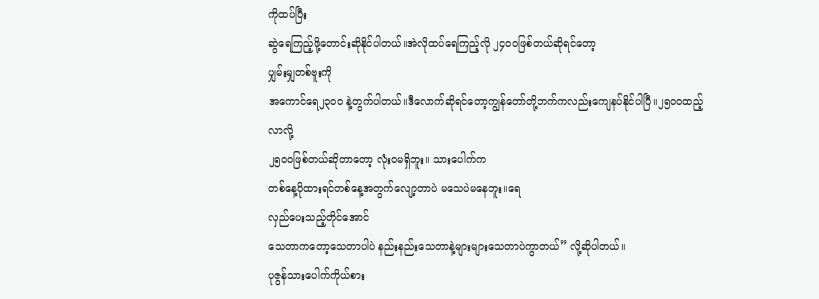ကိုထပ်ပြီး
ဆွဲရေကြည့်ဖို့တောင်းဆိုနိုင်ပါတယ်။အဲလိုထပ်ရေကြည့်လို ၂၄၀၀ဖြစ်တယ်ဆိုရင်တော့
ပျှမ်းမျှတစ်ဗူးကို
အကောင်ရေ၂၃၀၀ နဲ့တွက်ပါတယ်။ဒီလောက်ဆိုရင်တော့ကျွန်တော်တို့ဘက်ကလည်းကျေနပ်နိုင်ပါပြီ။၂၅၀၀ထည့်
လာလို့
၂၅၀၀ဖြစ်တယ်ဆိုတာတော့ လုံးဝမရှိဘူး။ သားပေါက်က
တစ်နေ့ပိုထားရင်တစ်နေ့အတွက်လျော့တာပဲ မသေပဲမနေဘူး။ရေ
လှည်ပေးသည့်တိုင်အောင်
သေတာကတော့သေတာပါပဲ နည်းနည်းသေတာနဲ့များများသေတာပဲကွာတယ်” လို့ဆိုပါတယ်။
ပုဇွန်သားပေါက်ကိုယ်စား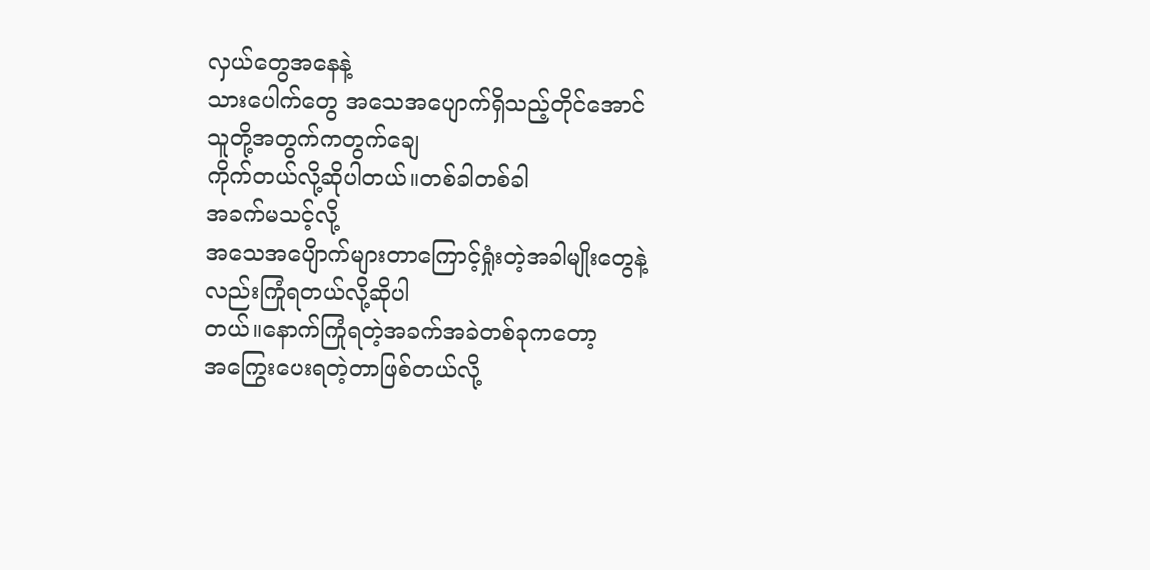လှယ်တွေအနေနဲ့
သားပေါက်တွေ အသေအပျောက်ရှိသည့်တိုင်အောင် သူတို့အတွက်ကတွက်ချေ
ကိုက်တယ်လို့ဆိုပါတယ်။တစ်ခါတစ်ခါ
အခက်မသင့်လို့
အသေအပျေိာက်များတာကြောင့်ရှုံးတဲ့အခါမျိုးတွေနဲ့လည်းကြုံရတယ်လို့ဆိုပါ
တယ်။နောက်ကြုံရတဲ့အခက်အခဲတစ်ခုကတော့
အကြွေးပေးရတဲ့တာဖြစ်တယ်လို့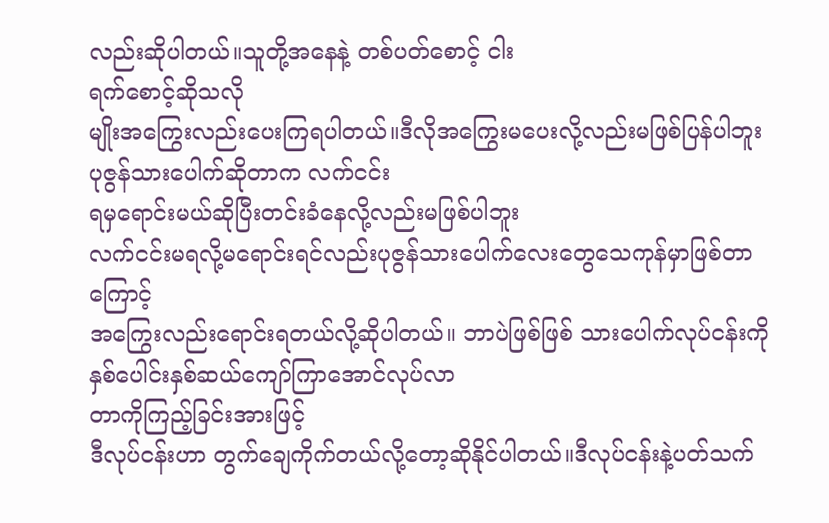လည်းဆိုပါတယ်။သူတို့အနေနဲ့ တစ်ပတ်စောင့် ငါး
ရက်စောင့်ဆိုသလို
မျိုးအကြွေးလည်းပေးကြရပါတယ်။ဒီလိုအကြွေးမပေးလို့လည်းမဖြစ်ပြန်ပါဘူး
ပုဇွန်သားပေါက်ဆိုတာက လက်ငင်း
ရမှရောင်းမယ်ဆိုပြီးတင်းခံနေလို့လည်းမဖြစ်ပါဘူး
လက်ငင်းမရလို့မရောင်းရင်လည်းပုဇွန်သားပေါက်လေးတွေသေကုန်မှာဖြစ်တာ
ကြောင့်
အကြွေးလည်းရောင်းရတယ်လို့ဆိုပါတယ်။ ဘာပဲဖြစ်ဖြစ် သားပေါက်လုပ်ငန်းကို
နှစ်ပေါင်းနှစ်ဆယ်ကျော်ကြာအောင်လုပ်လာ
တာကိုကြည့်ခြင်းအားဖြင့်
ဒီလုပ်ငန်းဟာ တွက်ချေကိုက်တယ်လို့တော့ဆိုနိုင်ပါတယ်။ဒီလုပ်ငန်းနဲ့ပတ်သက်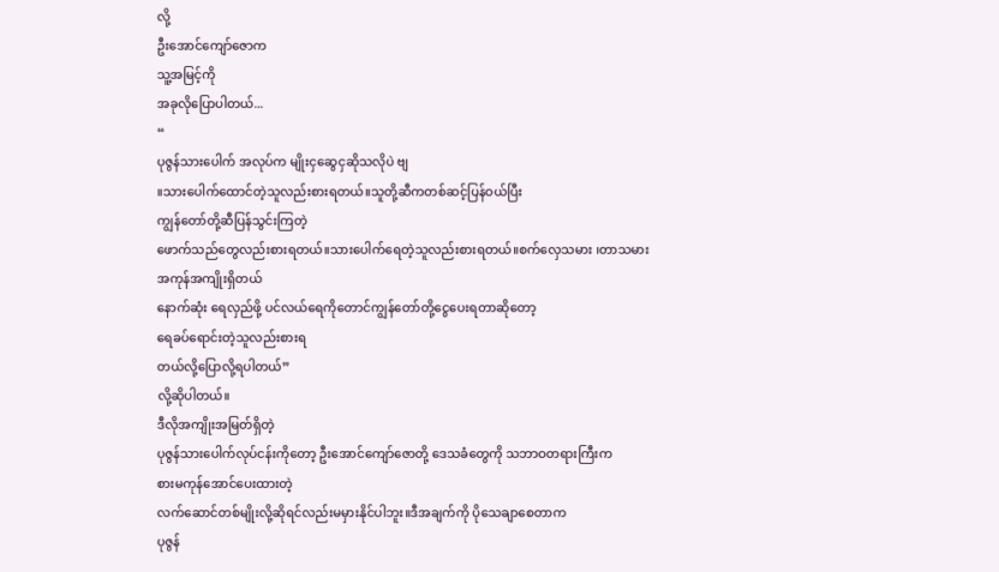လို့
ဦးအောင်ကျော်ဇောက
သူ့အမြင့်ကို
အခုလိုပြောပါတယ်...
“
ပုဇွန်သားပေါက် အလုပ်က မျိုးငှဆွေငှဆိုသလိုပဲ ဗျ
။သားပေါက်ထောင်တဲ့သူလည်းစားရတယ်။သူတို့ဆီကတစ်ဆင့်ပြန်ဝယ်ပြီး
ကျွန်တော်တို့ဆီပြန်သွင်းကြတဲ့
ဖောက်သည်တွေလည်းစားရတယ်။သားပေါက်ရေတဲ့သူလည်းစားရတယ်။စက်လှေသမား ၊တာသမား
အကုန်အကျိုးရှိတယ်
နောက်ဆုံး ရေလှည်ဖို့ ပင်လယ်ရေကိုတောင်ကျွန်တော်တို့ငွေပေးရတာဆိုတော့
ရေခပ်ရောင်းတဲ့သူလည်းစားရ
တယ်လို့ပြောလို့ရပါတယ်”
လို့ဆိုပါတယ်။
ဒီလိုအကျိုးအမြတ်ရှိတဲ့
ပုဇွန်သားပေါက်လုပ်ငန်းကိုတော့ ဦးအောင်ကျော်ဇောတို့ ဒေသခံတွေကို သဘာဝတရားကြီးက
စားမကုန်အောင်ပေးထားတဲ့
လက်ဆောင်တစ်မျိုးလို့ဆိုရင်လည်းမမှားနိုင်ပါဘူး။ဒီအချက်ကို ပိုသေချာစေတာက
ပုဇွန်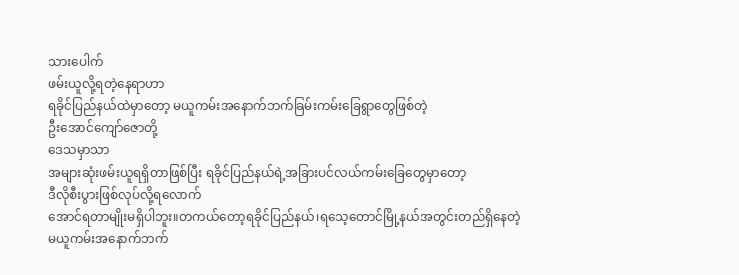သားပေါက်
ဖမ်းယူလို့ရတဲ့နေရာဟာ
ရခိုင်ပြည်နယ်ထဲမှာတော့ မယူကမ်းအနောက်ဘက်ခြမ်းကမ်းခြေရွာတွေဖြစ်တဲ့
ဦးအောင်ကျော်ဇောတို့
ဒေသမှာသာ
အများဆုံးဖမ်းယူရရှိတာဖြစ်ပြီး ရခိုင်ပြည်နယ်ရဲ့အခြားပင်လယ်ကမ်းခြေတွေမှာတော့
ဒီလိုစီးပွားဖြစ်လုပ်လို့ရလောက်
အောင်ရတာမျိုးမရှိပါဘူး။တကယ်တော့ရခိုင်ပြည်နယ်၊ရသေ့တောင်မြို့နယ်အတွင်းတည်ရှိနေတဲ့
မယူကမ်းအနောက်ဘက်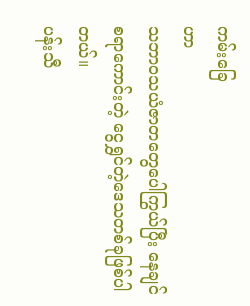ကမ်းခြေ
ဟာ
သဘာဝသယံဇာတတွေပေါကြွယ်ပြီး နေချင်စရာကောင်းတဲ့ ငွေရွှင်တဲ့ဒေသတစ်ခုဖြစ်ပါတယ်။
ပန်းသီ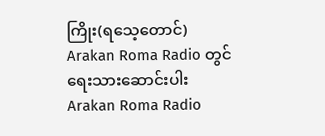ကြိုး(ရသေ့တောင်)
Arakan Roma Radio တွင်
ရေးသားဆောင်းပါး
Arakan Roma Radio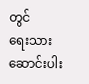တွင်
ရေးသားဆောင်းပါး